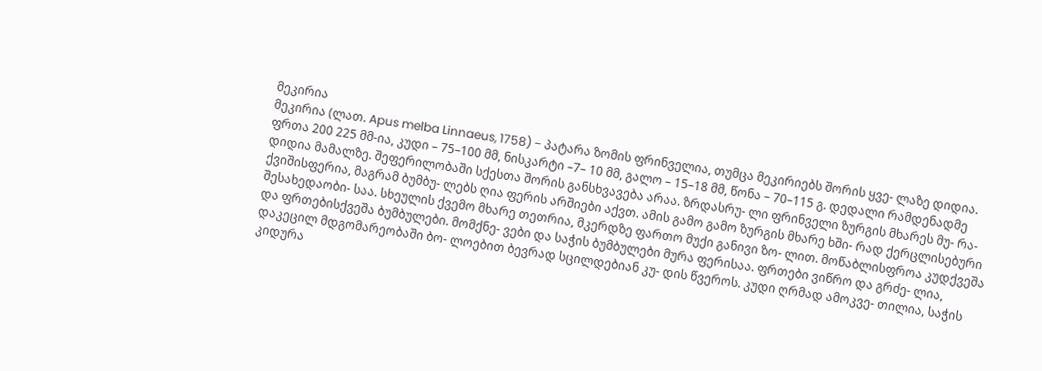მეკირია
მეკირია (ლათ. Apus melba Linnaeus, 1758) − პატარა ზომის ფრინველია, თუმცა მეკირიებს შორის ყვე- ლაზე დიდია. ფრთა 200 225 მმ-ია, კუდი – 75–100 მმ, ნისკარტი –7– 10 მმ, გალო – 15–18 მმ, წონა – 70–115 გ. დედალი რამდენადმე დიდია მამალზე. შეფერილობაში სქესთა შორის განსხვავება არაა. ზრდასრუ- ლი ფრინველი ზურგის მხარეს მუ- რა-ქვიშისფერია, მაგრამ ბუმბუ- ლებს ღია ფერის არშიები აქვთ. ამის გამო გამო ზურგის მხარე ხში- რად ქერცლისებური შესახედაობი- საა. სხეულის ქვემო მხარე თეთრია, მკერდზე ფართო მუქი განივი ზო- ლით. მოწაბლისფროა კუდქვეშა და ფრთებისქვეშა ბუმბულები. მომქნე- ვები და საჭის ბუმბულები მურა ფერისაა. ფრთები ვიწრო და გრძე- ლია, დაკეცილ მდგომარეობაში ბო- ლოებით ბევრად სცილდებიან კუ- დის წვეროს. კუდი ღრმად ამოკვე- თილია, საჭის კიდურა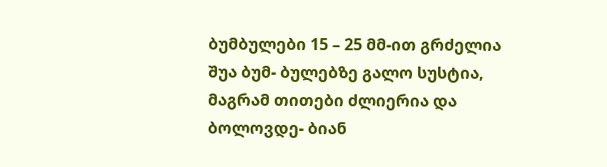ბუმბულები 15 – 25 მმ-ით გრძელია შუა ბუმ- ბულებზე გალო სუსტია, მაგრამ თითები ძლიერია და ბოლოვდე- ბიან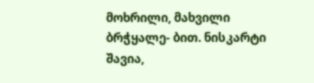მოხრილი, მახვილი ბრჭყალე- ბით. ნისკარტი შავია,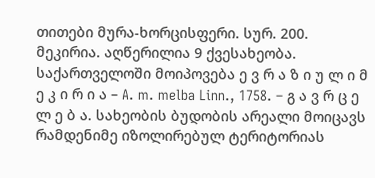თითები მურა-ხორცისფერი. სურ. 200. მეკირია. აღწერილია 9 ქვესახეობა. საქართველოში მოიპოვება ე ვ რ ა ზ ი უ ლ ი მ ე კ ი რ ი ა – A. m. melba Linn., 1758. – გ ა ვ რ ც ე ლ ე ბ ა. სახეობის ბუდობის არეალი მოიცავს რამდენიმე იზოლირებულ ტერიტორიას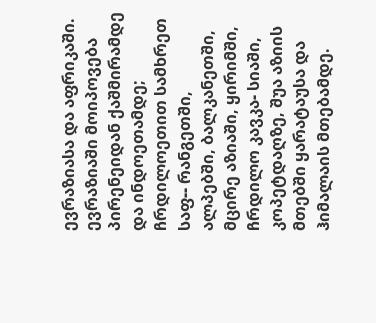ევრაზიასა და აფრიკაში. ევრაზიაში მოიპოვება პირენეიდან ქაშმირამდე და ინდოეთამდე; ჩრდილოეთით სამხრეთ საფ-- რანგეთში, ალპებში, ბალკანეთში, მცირე აზიაში, ყირიმში, ჩრდილო კავკა- სიაში, კოპეტდაღზე, შუა აზიის მთებში ყარატაუსა და ჰიმალაის მთებამდე.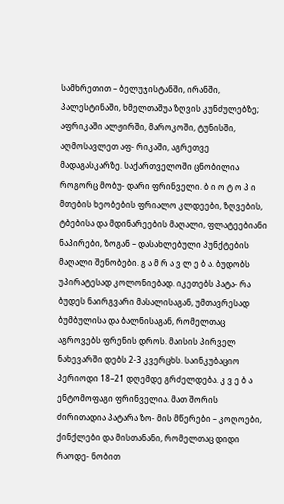სამხრეთით – ბელუჯისტანში, ირანში, პალესტინაში, ხმელთაშუა ზღვის კუნძულებზე; აფრიკაში ალჟირში, მაროკოში, ტუნისში, აღმოსავლეთ აფ- რიკაში, აგრეთვე მადაგასკარზე. საქართველოში ცნობილია როგორც მობუ- დარი ფრინველი. ბ ი ო ტ ო პ ი მთების ხეობების ფრიალო კლდეები, ზღვების, ტბებისა და მდინარეების მაღალი, ფლატეებიანი ნაპირები, ზოგან – დასახლებული პუნქტების მაღალი შენობები. გ ა მ რ ა ვ ლ ე ბ ა. ბუდობს უპირატესად კოლონიებად. იკეთებს პატა- რა ბუდეს ნაირგვარი მასალისაგან, უმთავრესად ბუმბულისა და ბალნისაგან, რომელთაც აგროვებს ფრენის დროს. მაისის პირველ ნახევარში დებს 2-3 კვერცხს. საინკუბაციო პერიოდი 18–21 დღემდე გრძელდება. კ ვ ე ბ ა ენტომოფაგი ფრინველია. მათ შორის ძირითადია პატარა ზო- მის მწერები – კოღოები, ქინქლები და მისთანანი, რომელთაც დიდი რაოდე- ნობით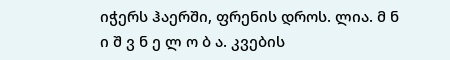იჭერს ჰაერში, ფრენის დროს. ლია. მ ნ ი შ ვ ნ ე ლ ო ბ ა. კვების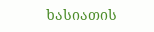ხასიათის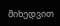მიხედვით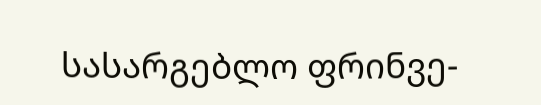სასარგებლო ფრინვე-